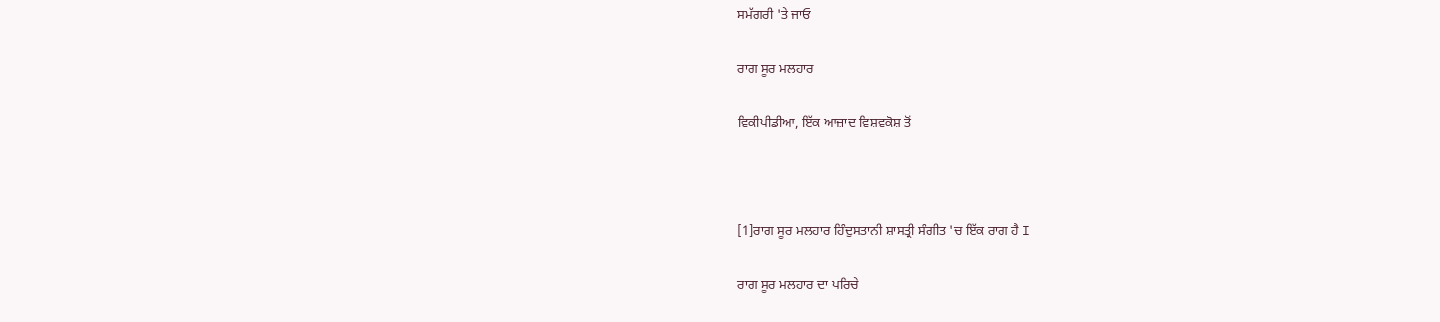ਸਮੱਗਰੀ 'ਤੇ ਜਾਓ

ਰਾਗ ਸੂਰ ਮਲਹਾਰ

ਵਿਕੀਪੀਡੀਆ, ਇੱਕ ਆਜ਼ਾਦ ਵਿਸ਼ਵਕੋਸ਼ ਤੋਂ



[1]ਰਾਗ ਸੂਰ ਮਲਹਾਰ ਹਿੰਦੁਸਤਾਨੀ ਸ਼ਾਸਤ੍ਰੀ ਸੰਗੀਤ 'ਚ ਇੱਕ ਰਾਗ ਹੈ I

ਰਾਗ ਸੂਰ ਮਲਹਾਰ ਦਾ ਪਰਿਚੇ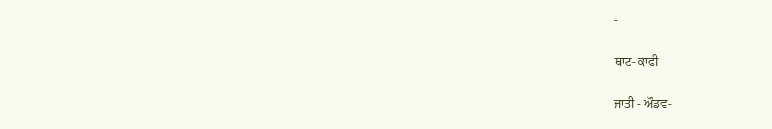-

ਥਾਟ- ਕਾਫੀ

ਜਾਤੀ - ਔਡਵ-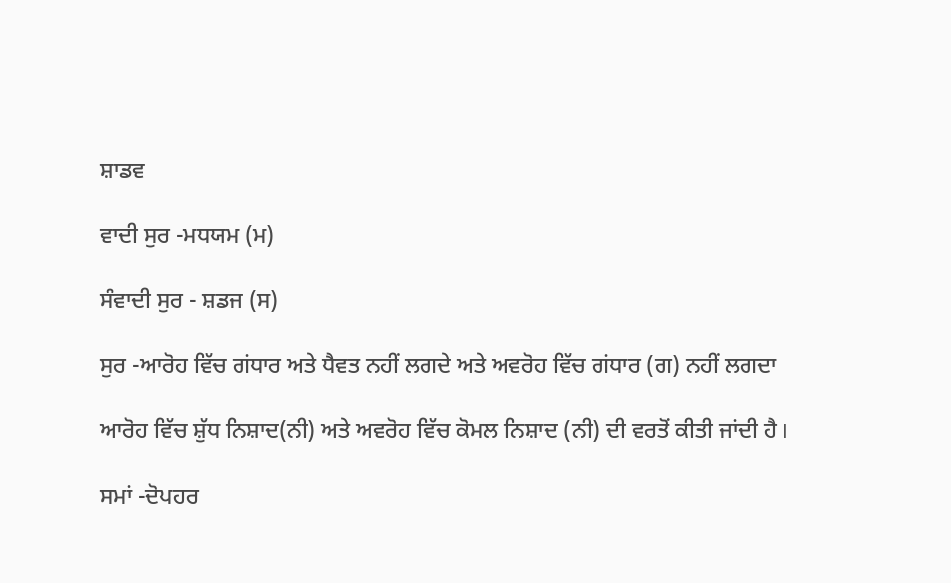ਸ਼ਾਡਵ

ਵਾਦੀ ਸੁਰ -ਮਧਯਮ (ਮ)

ਸੰਵਾਦੀ ਸੁਰ - ਸ਼ਡਜ (ਸ)

ਸੁਰ -ਆਰੋਹ ਵਿੱਚ ਗਂਧਾਰ ਅਤੇ ਧੈਵਤ ਨਹੀਂ ਲਗਦੇ ਅਤੇ ਅਵਰੋਹ ਵਿੱਚ ਗਂਧਾਰ (ਗ) ਨਹੀਂ ਲਗਦਾ

ਆਰੋਹ ਵਿੱਚ ਸ਼ੁੱਧ ਨਿਸ਼ਾਦ(ਨੀ) ਅਤੇ ਅਵਰੋਹ ਵਿੱਚ ਕੋਮਲ ਨਿਸ਼ਾਦ (ਨੀ) ਦੀ ਵਰਤੋਂ ਕੀਤੀ ਜਾਂਦੀ ਹੈ I

ਸਮਾਂ -ਦੋਪਹਰ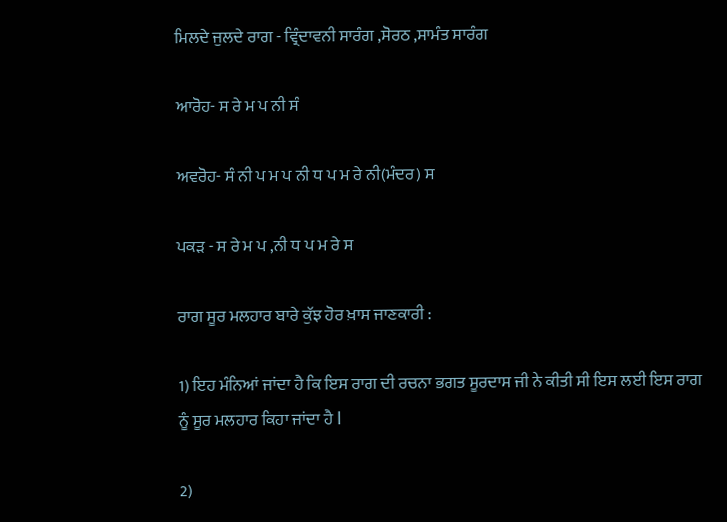ਮਿਲਦੇ ਜੁਲਦੇ ਰਾਗ - ਵ੍ਰਿੰਦਾਵਨੀ ਸਾਰੰਗ ,ਸੋਰਠ ,ਸਾਮੰਤ ਸਾਰੰਗ

ਆਰੋਹ- ਸ ਰੇ ਮ ਪ ਨੀ ਸੰ

ਅਵਰੋਹ- ਸੰ ਨੀ ਪ ਮ ਪ ਨੀ ਧ ਪ ਮ ਰੇ ਨੀ(ਮੰਦਰ) ਸ

ਪਕੜ - ਸ ਰੇ ਮ ਪ ,ਨੀ ਧ ਪ ਮ ਰੇ ਸ

ਰਾਗ ਸੂਰ ਮਲਹਾਰ ਬਾਰੇ ਕੁੱਝ ਹੋਰ ਖ਼ਾਸ ਜਾਣਕਾਰੀ :

1) ਇਹ ਮੰਨਿਆਂ ਜਾਂਦਾ ਹੈ ਕਿ ਇਸ ਰਾਗ ਦੀ ਰਚਨਾ ਭਗਤ ਸੂਰਦਾਸ ਜੀ ਨੇ ਕੀਤੀ ਸੀ ਇਸ ਲਈ ਇਸ ਰਾਗ ਨੂੰ ਸੂਰ ਮਲਹਾਰ ਕਿਹਾ ਜਾਂਦਾ ਹੈ I

2)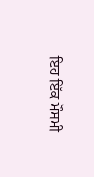ਇਹ ਇੱਕ ਮੌਸਮੀ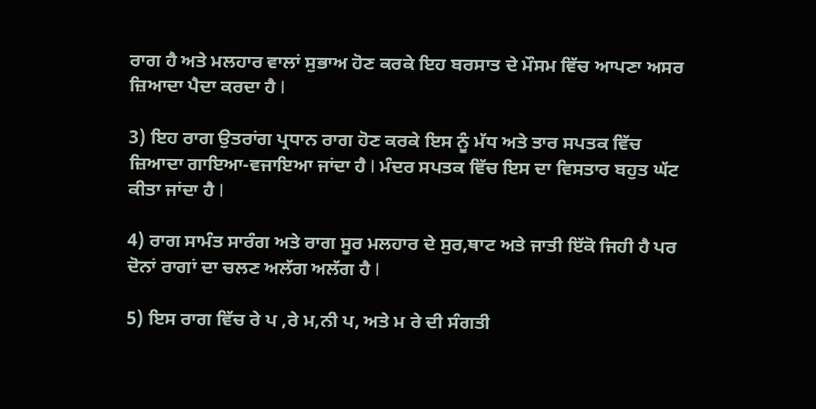ਰਾਗ ਹੈ ਅਤੇ ਮਲਹਾਰ ਵਾਲਾਂ ਸੁਭਾਅ ਹੋਣ ਕਰਕੇ ਇਹ ਬਰਸਾਤ ਦੇ ਮੌਸਮ ਵਿੱਚ ਆਪਣਾ ਅਸਰ ਜ਼ਿਆਦਾ ਪੈਦਾ ਕਰਦਾ ਹੈ I

3) ਇਹ ਰਾਗ ਉਤਰਾਂਗ ਪ੍ਰਧਾਨ ਰਾਗ ਹੋਣ ਕਰਕੇ ਇਸ ਨੂੰ ਮੱਧ ਅਤੇ ਤਾਰ ਸਪਤਕ ਵਿੱਚ ਜ਼ਿਆਦਾ ਗਾਇਆ-ਵਜਾਇਆ ਜਾਂਦਾ ਹੈ I ਮੰਦਰ ਸਪਤਕ ਵਿੱਚ ਇਸ ਦਾ ਵਿਸਤਾਰ ਬਹੁਤ ਘੱਟ ਕੀਤਾ ਜਾਂਦਾ ਹੈ I

4) ਰਾਗ ਸਾਮੰਤ ਸਾਰੰਗ ਅਤੇ ਰਾਗ ਸੂਰ ਮਲਹਾਰ ਦੇ ਸੁਰ,ਥਾਟ ਅਤੇ ਜਾਤੀ ਇੱਕੋ ਜਿਹੀ ਹੈ ਪਰ ਦੋਨਾਂ ਰਾਗਾਂ ਦਾ ਚਲਣ ਅਲੱਗ ਅਲੱਗ ਹੈ I

5) ਇਸ ਰਾਗ ਵਿੱਚ ਰੇ ਪ ,ਰੇ ਮ,ਨੀ ਪ, ਅਤੇ ਮ ਰੇ ਦੀ ਸੰਗਤੀ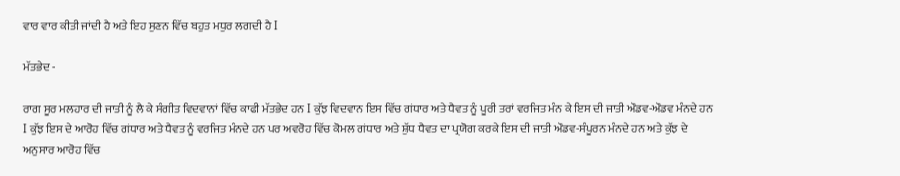ਵਾਰ ਵਾਰ ਕੀਤੀ ਜਾਂਦੀ ਹੈ ਅਤੇ ਇਹ ਸੁਣਨ ਵਿੱਚ ਬਹੁਤ ਮਧੁਰ ਲਗਦੀ ਹੈ I

ਮੱਤਭੇਦ -

ਰਾਗ ਸੂਰ ਮਲਹਾਰ ਦੀ ਜਾਤੀ ਨੂੰ ਲੈ ਕੇ ਸੰਗੀਤ ਵਿਦਵਾਨਾਂ ਵਿੱਚ ਕਾਫੀ ਮੱਤਭੇਦ ਹਨ I ਕੁੱਝ ਵਿਦਵਾਨ ਇਸ ਵਿੱਚ ਗਂਧਾਰ ਅਤੇ ਧੈਵਤ ਨੂੰ ਪੂਰੀ ਤਰਾਂ ਵਰਜਿਤ ਮੰਨ ਕੇ ਇਸ ਦੀ ਜਾਤੀ ਔਡਵ-ਔਡਵ ਮੰਨਦੇ ਹਨ I ਕੁੱਝ ਇਸ ਦੇ ਆਰੋਹ ਵਿੱਚ ਗਂਧਾਰ ਅਤੇ ਧੈਵਤ ਨੂੰ ਵਰਜਿਤ ਮੰਨਦੇ ਹਨ ਪਰ ਅਵਰੋਹ ਵਿੱਚ ਕੋਮਲ ਗਂਧਾਰ ਅਤੇ ਸ਼ੁੱਧ ਧੈਵਤ ਦਾ ਪ੍ਰਯੋਗ ਕਰਕੇ ਇਸ ਦੀ ਜਾਤੀ ਔਡਵ-ਸੰਪੂਰਨ ਮੰਨਦੇ ਹਨ ਅਤੇ ਕੁੱਝ ਦੇ ਅਨੁਸਾਰ ਆਰੋਹ ਵਿੱਚ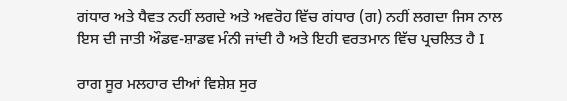ਗਂਧਾਰ ਅਤੇ ਧੈਵਤ ਨਹੀਂ ਲਗਦੇ ਅਤੇ ਅਵਰੋਹ ਵਿੱਚ ਗਂਧਾਰ (ਗ) ਨਹੀਂ ਲਗਦਾ ਜਿਸ ਨਾਲ ਇਸ ਦੀ ਜਾਤੀ ਔਡਵ-ਸ਼ਾਡਵ ਮੰਨੀ ਜਾਂਦੀ ਹੈ ਅਤੇ ਇਹੀ ਵਰਤਮਾਨ ਵਿੱਚ ਪ੍ਰਚਲਿਤ ਹੈ I

ਰਾਗ ਸੂਰ ਮਲਹਾਰ ਦੀਆਂ ਵਿਸ਼ੇਸ਼ ਸੁਰ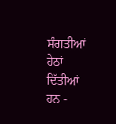ਸੰਗਤੀਆਂ ਹੇਠਾਂ ਦਿੱਤੀਆਂ ਹਨ -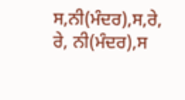ਸ,ਨੀ(ਮੰਦਰ),ਸ,ਰੇ, ਰੇ, ਨੀ(ਮੰਦਰ),ਸ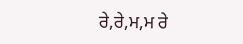ਰੇ,ਰੇ,ਮ,ਮ ਰੇ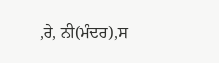,ਰੇ, ਨੀ(ਮੰਦਰ),ਸ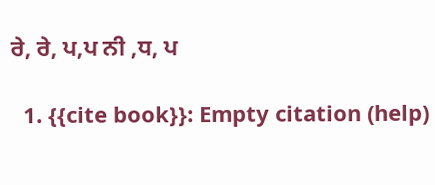ਰੇ, ਰੇ, ਪ,ਪ ਨੀ ,ਧ, ਪ

  1. {{cite book}}: Empty citation (help)